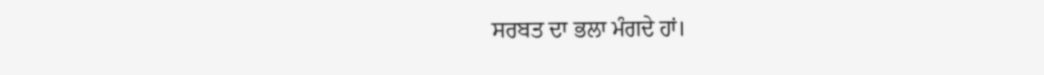ਸਰਬਤ ਦਾ ਭਲਾ ਮੰਗਦੇ ਹਾਂ।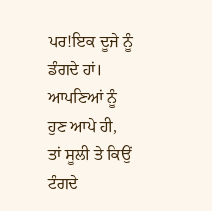ਪਰ!ਇਕ ਦੂਜੇ ਨੂੰ ਡੰਗਦੇ ਹਾਂ।
ਆਪਣਿਆਂ ਨੂੰ ਹੁਣ ਆਪੇ ਹੀ,
ਤਾਂ ਸੂਲੀ ਤੇ ਕਿਉਂ ਟੰਗਦੇ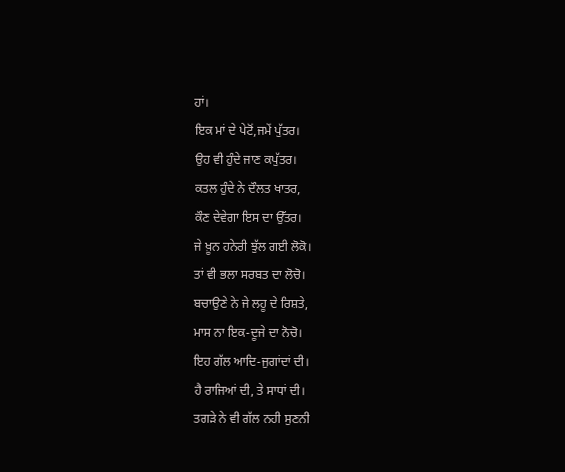ਹਾਂ।
ਇਕ ਮਾਂ ਦੇ ਪੇਟੋਂ,ਜਮੇਂ ਪੁੱਤਰ।
ਉਹ ਵੀ ਹੁੰਦੇ ਜਾਣ ਕਪੁੱਤਰ।
ਕਤਲ ਹੁੰਦੇ ਨੇ ਦੌਲਤ ਖਾਤਰ,
ਕੌਣ ਦੇਵੇਗਾ ਇਸ ਦਾ ਉੱਤਰ।
ਜੇ ਖ਼ੂਨ ਹਨੇਰੀ ਝੁੱਲ ਗਈ ਲੋਕੋ।
ਤਾਂ ਵੀ ਭਲਾ ਸਰਬਤ ਦਾ ਲੋਚੋ।
ਬਚਾਉਣੇ ਨੇ ਜੇ ਲਹੂ ਦੇ ਰਿਸ਼ਤੇ,
ਮਾਸ ਨਾ ਇਕ-ਦੂਜੇ ਦਾ ਨੋਚੋ।
ਇਹ ਗੱਲ ਆਦਿ-ਜੁਗਾਂਦਾਂ ਦੀ।
ਹੈ ਰਾਜਿਆਂ ਦੀ, ਤੇ ਸਾਧਾਂ ਦੀ।
ਤਗੜੇ ਨੇ ਵੀ ਗੱਲ ਨਹੀ ਸੁਣਨੀ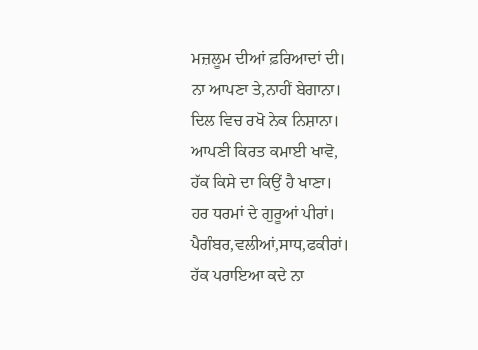ਮਜ਼ਲੂਮ ਦੀਆਂ ਫ਼ਰਿਆਦਾਂ ਦੀ।
ਨਾ ਆਪਣਾ ਤੇ,ਨਾਹੀਂ ਬੇਗਾਨਾ।
ਦਿਲ ਵਿਚ ਰਖੋ ਨੇਕ ਨਿਸ਼ਾਨਾ।
ਆਪਣੀ ਕਿਰਤ ਕਮਾਈ ਖਾਵੋ,
ਹੱਕ ਕਿਸੇ ਦਾ ਕਿਉਂ ਹੈ ਖਾਣਾ।
ਹਰ ਧਰਮਾਂ ਦੇ ਗੁਰੂਆਂ ਪੀਰਾਂ।
ਪੈਗੰਬਰ,ਵਲੀਆਂ,ਸਾਧ,ਫਕੀਰਾਂ।
ਹੱਕ ਪਰਾਇਆ ਕਦੇ ਨਾ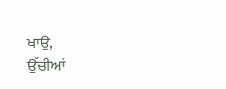ਖਾਉ,
ਉੱਚੀਆਂ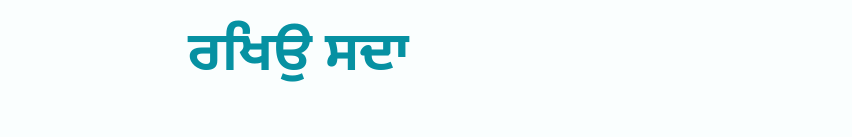ਰਖਿਉ ਸਦਾ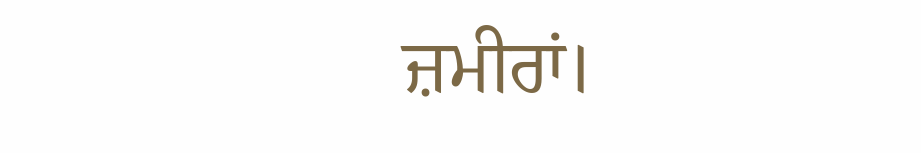ਜ਼ਮੀਰਾਂ।